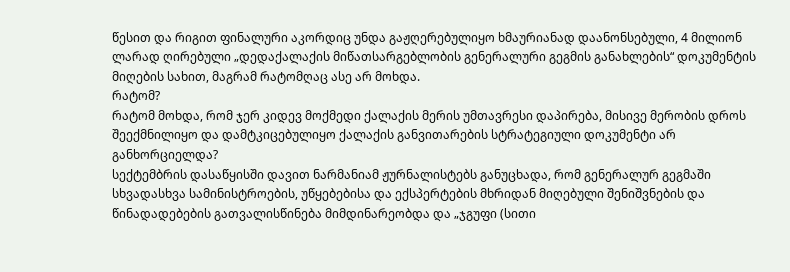წესით და რიგით ფინალური აკორდიც უნდა გაჟღერებულიყო ხმაურიანად დაანონსებული, 4 მილიონ ლარად ღირებული „დედაქალაქის მიწათსარგებლობის გენერალური გეგმის განახლების“ დოკუმენტის მიღების სახით, მაგრამ რატომღაც ასე არ მოხდა.
რატომ?
რატომ მოხდა, რომ ჯერ კიდევ მოქმედი ქალაქის მერის უმთავრესი დაპირება, მისივე მერობის დროს შეექმნილიყო და დამტკიცებულიყო ქალაქის განვითარების სტრატეგიული დოკუმენტი არ განხორციელდა?
სექტემბრის დასაწყისში დავით ნარმანიამ ჟურნალისტებს განუცხადა, რომ გენერალურ გეგმაში სხვადასხვა სამინისტროების, უწყებებისა და ექსპერტების მხრიდან მიღებული შენიშვნების და წინადადებების გათვალისწინება მიმდინარეობდა და „ჯგუფი (სითი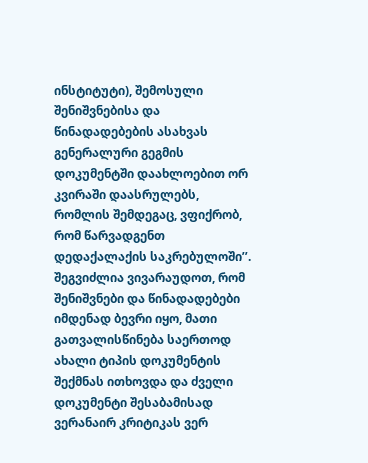ინსტიტუტი), შემოსული შენიშვნებისა და წინადადებების ასახვას გენერალური გეგმის დოკუმენტში დაახლოებით ორ კვირაში დაასრულებს, რომლის შემდეგაც, ვფიქრობ, რომ წარვადგენთ დედაქალაქის საკრებულოში’’.
შეგვიძლია ვივარაუდოთ, რომ შენიშვნები და წინადადებები იმდენად ბევრი იყო, მათი გათვალისწინება საერთოდ ახალი ტიპის დოკუმენტის შექმნას ითხოვდა და ძველი დოკუმენტი შესაბამისად ვერანაირ კრიტიკას ვერ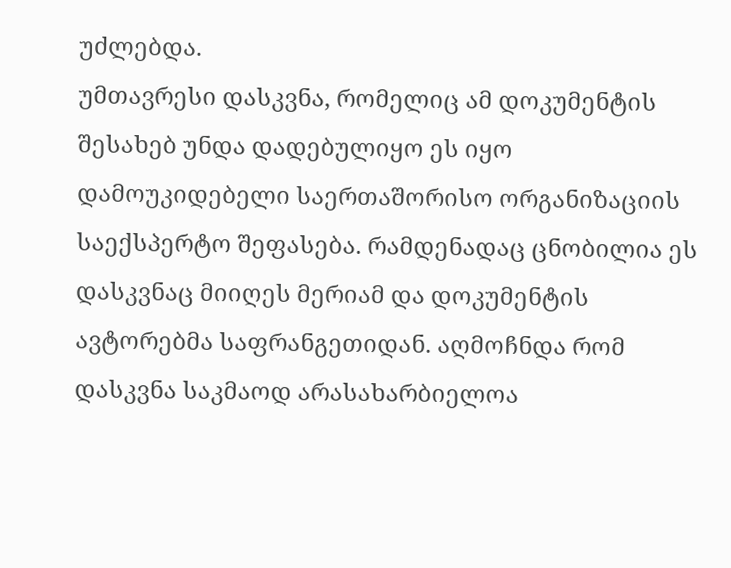უძლებდა.
უმთავრესი დასკვნა, რომელიც ამ დოკუმენტის შესახებ უნდა დადებულიყო ეს იყო დამოუკიდებელი საერთაშორისო ორგანიზაციის საექსპერტო შეფასება. რამდენადაც ცნობილია ეს დასკვნაც მიიღეს მერიამ და დოკუმენტის ავტორებმა საფრანგეთიდან. აღმოჩნდა რომ დასკვნა საკმაოდ არასახარბიელოა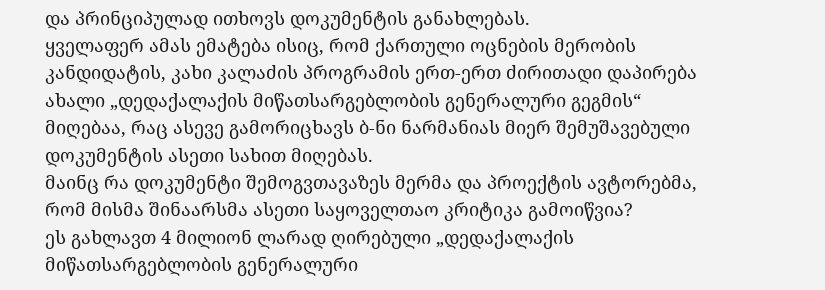და პრინციპულად ითხოვს დოკუმენტის განახლებას.
ყველაფერ ამას ემატება ისიც, რომ ქართული ოცნების მერობის კანდიდატის, კახი კალაძის პროგრამის ერთ-ერთ ძირითადი დაპირება ახალი „დედაქალაქის მიწათსარგებლობის გენერალური გეგმის“ მიღებაა, რაც ასევე გამორიცხავს ბ-ნი ნარმანიას მიერ შემუშავებული დოკუმენტის ასეთი სახით მიღებას.
მაინც რა დოკუმენტი შემოგვთავაზეს მერმა და პროექტის ავტორებმა, რომ მისმა შინაარსმა ასეთი საყოველთაო კრიტიკა გამოიწვია?
ეს გახლავთ 4 მილიონ ლარად ღირებული „დედაქალაქის მიწათსარგებლობის გენერალური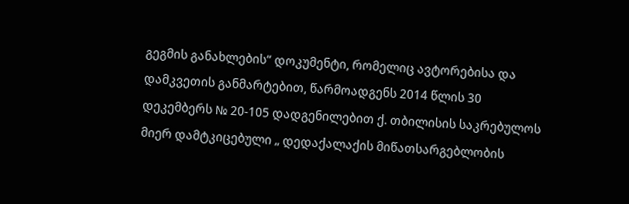გეგმის განახლების“ დოკუმენტი, რომელიც ავტორებისა და დამკვეთის განმარტებით, წარმოადგენს 2014 წლის 30 დეკემბერს № 20-105 დადგენილებით ქ. თბილისის საკრებულოს მიერ დამტკიცებული „ დედაქალაქის მიწათსარგებლობის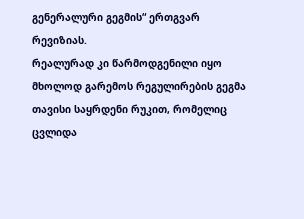გენერალური გეგმის“ ერთგვარ რევიზიას.
რეალურად კი წარმოდგენილი იყო მხოლოდ გარემოს რეგულირების გეგმა თავისი საყრდენი რუკით, რომელიც ცვლიდა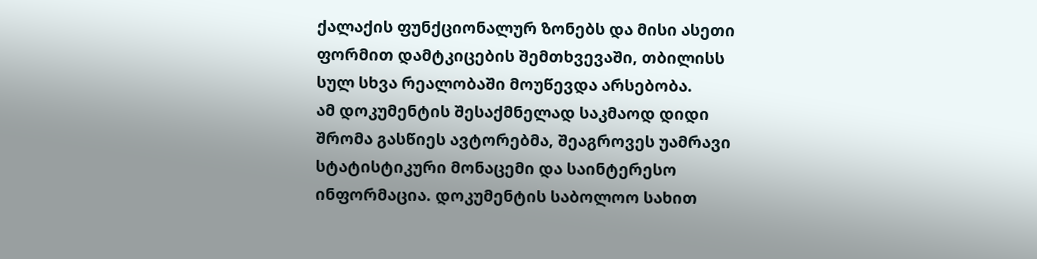ქალაქის ფუნქციონალურ ზონებს და მისი ასეთი ფორმით დამტკიცების შემთხვევაში, თბილისს სულ სხვა რეალობაში მოუწევდა არსებობა.
ამ დოკუმენტის შესაქმნელად საკმაოდ დიდი შრომა გასწიეს ავტორებმა, შეაგროვეს უამრავი სტატისტიკური მონაცემი და საინტერესო ინფორმაცია. დოკუმენტის საბოლოო სახით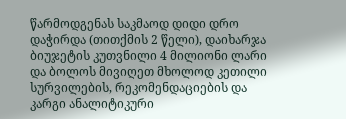წარმოდგენას საკმაოდ დიდი დრო დაჭირდა (თითქმის 2 წელი), დაიხარჯა ბიუჯეტის კუთვნილი 4 მილიონი ლარი და ბოლოს მივიღეთ მხოლოდ კეთილი სურვილების, რეკომენდაციების და კარგი ანალიტიკური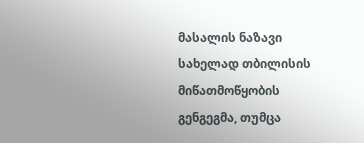მასალის ნაზავი სახელად თბილისის მიწათმოწყობის გენგეგმა, თუმცა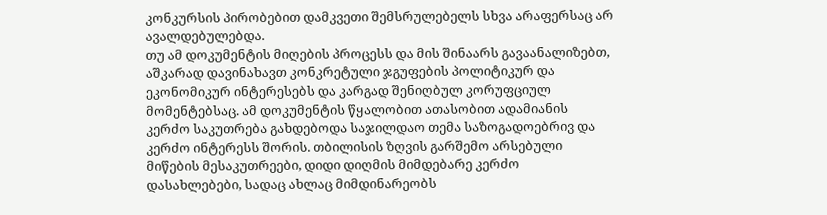კონკურსის პირობებით დამკვეთი შემსრულებელს სხვა არაფერსაც არ ავალდებულებდა.
თუ ამ დოკუმენტის მიღების პროცესს და მის შინაარს გავაანალიზებთ, აშკარად დავინახავთ კონკრეტული ჯგუფების პოლიტიკურ და ეკონომიკურ ინტერესებს და კარგად შენიღბულ კორუფციულ მომენტებსაც. ამ დოკუმენტის წყალობით ათასობით ადამიანის კერძო საკუთრება გახდებოდა საჯილდაო თემა საზოგადოებრივ და კერძო ინტერესს შორის. თბილისის ზღვის გარშემო არსებული მიწების მესაკუთრეები, დიდი დიღმის მიმდებარე კერძო დასახლებები, სადაც ახლაც მიმდინარეობს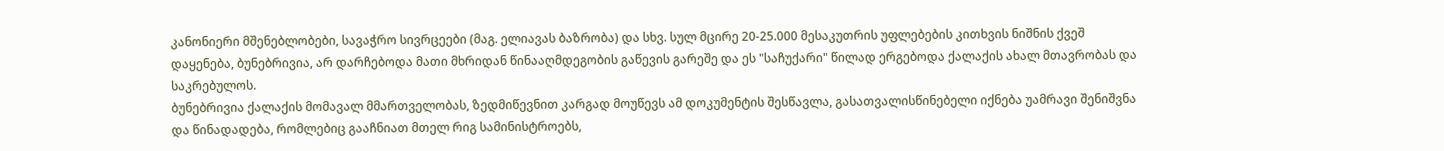კანონიერი მშენებლობები, სავაჭრო სივრცეები (მაგ. ელიავას ბაზრობა) და სხვ. სულ მცირე 20-25.000 მესაკუთრის უფლებების კითხვის ნიშნის ქვეშ დაყენება, ბუნებრივია, არ დარჩებოდა მათი მხრიდან წინააღმდეგობის გაწევის გარეშე და ეს "საჩუქარი" წილად ერგებოდა ქალაქის ახალ მთავრობას და საკრებულოს.
ბუნებრივია ქალაქის მომავალ მმართველობას, ზედმიწევნით კარგად მოუწევს ამ დოკუმენტის შესწავლა, გასათვალისწინებელი იქნება უამრავი შენიშვნა და წინადადება, რომლებიც გააჩნიათ მთელ რიგ სამინისტროებს,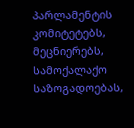პარლამენტის კომიტეტებს, მეცნიერებს, სამოქალაქო საზოგადოებას,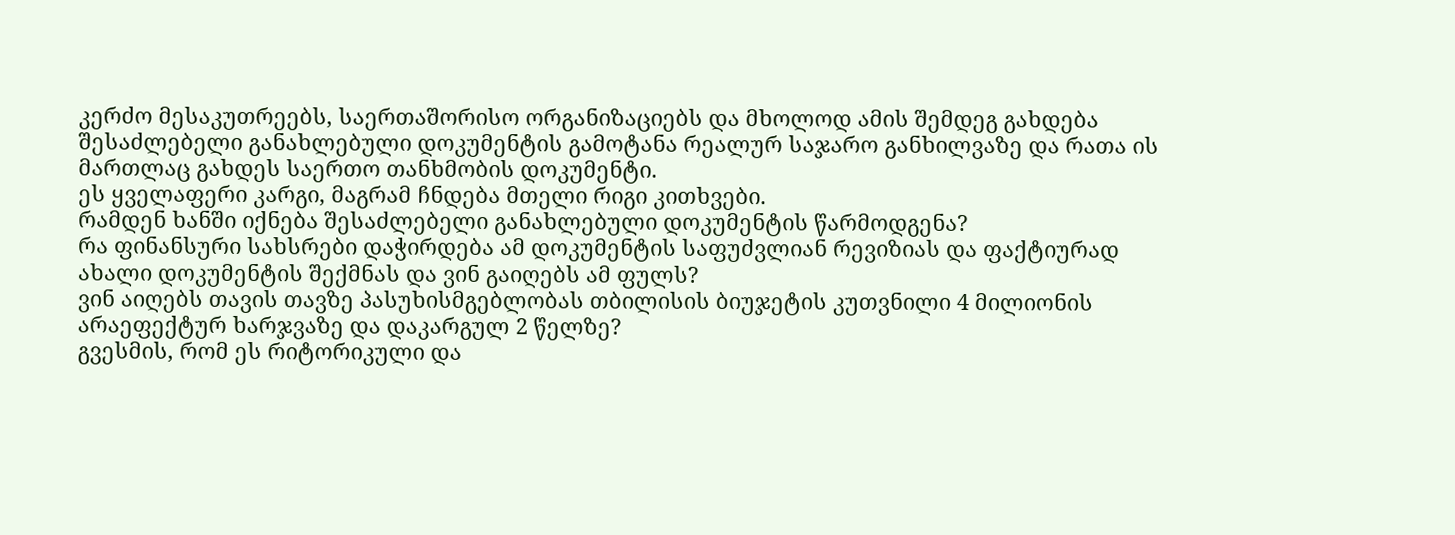კერძო მესაკუთრეებს, საერთაშორისო ორგანიზაციებს და მხოლოდ ამის შემდეგ გახდება შესაძლებელი განახლებული დოკუმენტის გამოტანა რეალურ საჯარო განხილვაზე და რათა ის მართლაც გახდეს საერთო თანხმობის დოკუმენტი.
ეს ყველაფერი კარგი, მაგრამ ჩნდება მთელი რიგი კითხვები.
რამდენ ხანში იქნება შესაძლებელი განახლებული დოკუმენტის წარმოდგენა?
რა ფინანსური სახსრები დაჭირდება ამ დოკუმენტის საფუძვლიან რევიზიას და ფაქტიურად ახალი დოკუმენტის შექმნას და ვინ გაიღებს ამ ფულს?
ვინ აიღებს თავის თავზე პასუხისმგებლობას თბილისის ბიუჯეტის კუთვნილი 4 მილიონის არაეფექტურ ხარჯვაზე და დაკარგულ 2 წელზე?
გვესმის, რომ ეს რიტორიკული და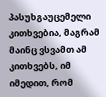პასუხგაუცემელი კითხვებია, მაგრამ მაინც ვსვამთ ამ კითხვებს, იმ იმედით, რომ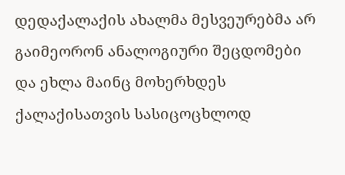დედაქალაქის ახალმა მესვეურებმა არ გაიმეორონ ანალოგიური შეცდომები და ეხლა მაინც მოხერხდეს ქალაქისათვის სასიცოცხლოდ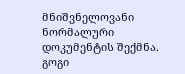მნიშვნელოვანი ნორმალური დოკუმენტის შექმნა.
გოგი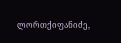ლორთქიფანიძე,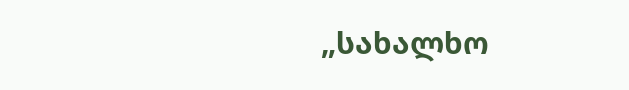„სახალხო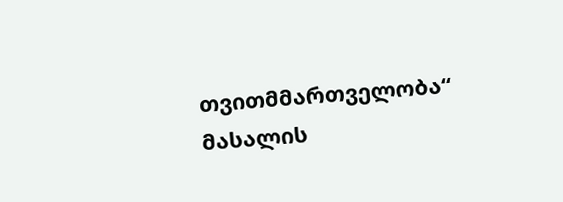თვითმმართველობა“
მასალის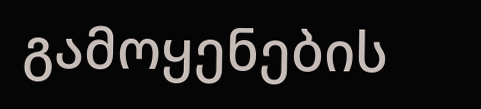გამოყენების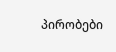პირობები